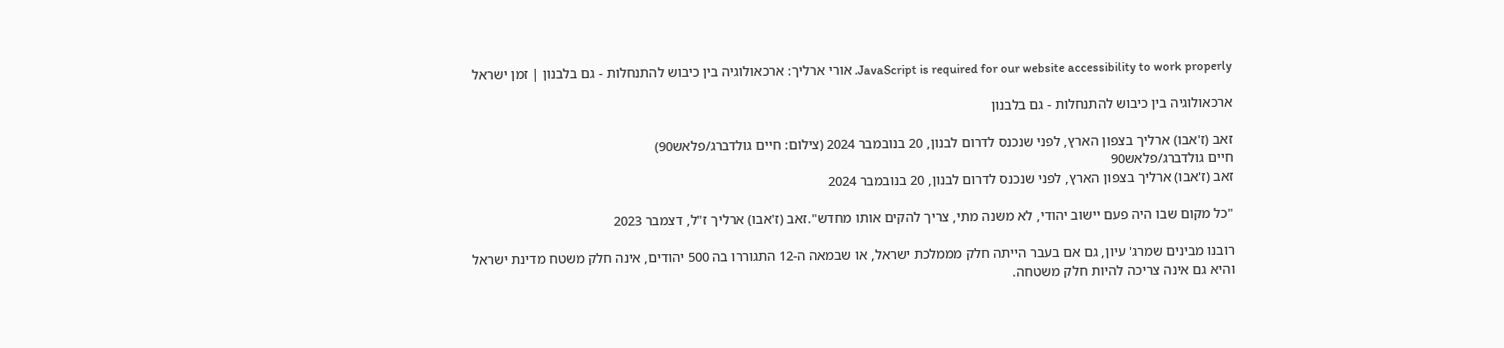JavaScript is required for our website accessibility to work properly. אורי ארליך: ארכאולוגיה בין כיבוש להתנחלות - גם בלבנון | זמן ישראל

ארכאולוגיה בין כיבוש להתנחלות - גם בלבנון

זאב (ז'אבו) ארליך בצפון הארץ, לפני שנכנס לדרום לבנון, 20 בנובמבר 2024 (צילום: חיים גולדברג/פלאש90)
חיים גולדברג/פלאש90
זאב (ז'אבו) ארליך בצפון הארץ, לפני שנכנס לדרום לבנון, 20 בנובמבר 2024

"כל מקום שבו היה פעם יישוב יהודי, לא משנה מתי, צריך להקים אותו מחדש".זאב (ז'אבו) ארליך ז"ל, דצמבר 2023

רובנו מבינים שמרג' עיון, גם אם בעבר הייתה חלק מממלכת ישראל, או שבמאה ה-12 התגוררו בה 500 יהודים, אינה חלק משטח מדינת ישראל והיא גם אינה צריכה להיות חלק משטחה.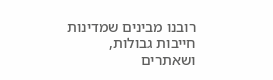רובנו מבינים שמדינות חייבות גבולות, ושאתרים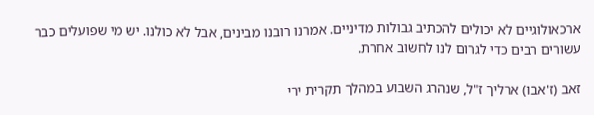ארכאולוגיים לא יכולים להכתיב גבולות מדיניים. אמרנו רובנו מבינים, אבל לא כולנו. יש מי שפועלים כבר עשורים רבים כדי לגרום לנו לחשוב אחרת.

זאב (ז'אבו) ארליך ז"ל, שנהרג השבוע במהלך תקרית ירי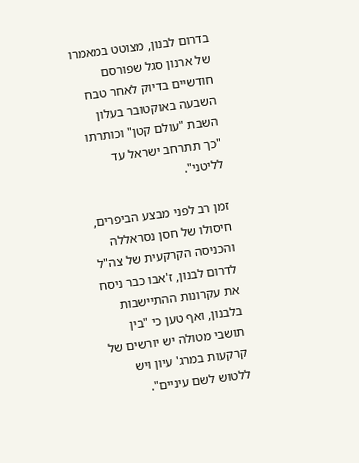בדרום לבנון, מצוטט במאמרו של ארנון סגל שפורסם חודשיים בדיוק לאחר טבח השבעה באוקטובר בעלון השבת "עולם קטן" וכותרתו "כך תתרחב ישראל עד לליטני".

זמן רב לפני מבצע הביפרים, חיסולו של חסן נסראללה והכניסה הקרקעית של צה"ל לדרום לבנון, ז'אבו כבר ניסח את עקרונות ההתיישבות בלבנון, ואף טען כי "בין תושבי מטולה יש יורשים של קרקעות במרג' עיון ויש ללטוש לשם עיניים".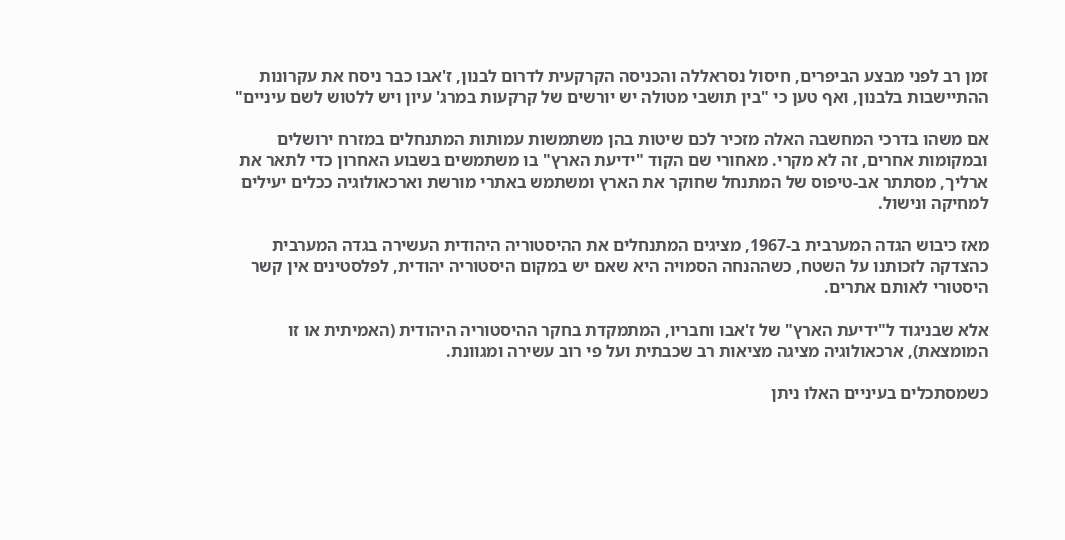זמן רב לפני מבצע הביפרים, חיסול נסראללה והכניסה הקרקעית לדרום לבנון, ז'אבו כבר ניסח את עקרונות ההתיישבות בלבנון, ואף טען כי "בין תושבי מטולה יש יורשים של קרקעות במרג' עיון ויש ללטוש לשם עיניים"

אם משהו בדרכי המחשבה האלה מזכיר לכם שיטות בהן משתמשות עמותות המתנחלים במזרח ירושלים ובמקומות אחרים, זה לא מקרי. מאחורי שם הקוד "ידיעת הארץ" בו משתמשים בשבוע האחרון כדי לתאר את ארליך, מסתתר אב-טיפוס של המתנחל שחוקר את הארץ ומשתמש באתרי מורשת וארכאולוגיה ככלים יעילים למחיקה ונישול.

מאז כיבוש הגדה המערבית ב-1967, מציגים המתנחלים את ההיסטוריה היהודית העשירה בגדה המערבית כהצדקה לזכותנו על השטח, כשההנחה הסמויה היא שאם יש במקום היסטוריה יהודית, לפלסטינים אין קשר היסטורי לאותם אתרים.

אלא שבניגוד ל"ידיעת הארץ" של ז'אבו וחבריו, המתמקדת בחקר ההיסטוריה היהודית (האמיתית או זו המומצאת), ארכאולוגיה מציגה מציאות רב שכבתית ועל פי רוב עשירה ומגוונת.

כשמסתכלים בעיניים האלו ניתן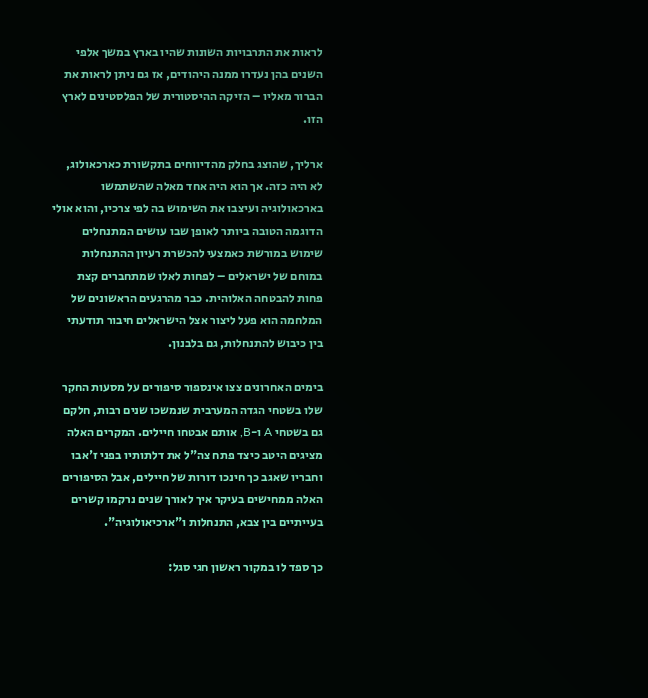לראות את התרבויות השונות שהיו בארץ במשך אלפי השנים בהן נעדרו ממנה היהודים, אז גם ניתן לראות את הברור מאליו – הזיקה ההיסטורית של הפלסטינים לארץ הזו.

ארליך, שהוצג בחלק מהדיווחים בתקשורת כארכאולוג, לא היה כזה. אך הוא היה אחד מאלה שהשתמשו בארכאולוגיה ועיצבו את השימוש בה לפי צרכיו, והוא אולי הדוגמה הטובה ביותר לאופן שבו עושים המתנחלים שימוש במורשת כאמצעי להכשרת רעיון ההתנחלות במוחם של ישראלים – לפחות לאלו שמתחברים קצת פחות להבטחה האלוהית. כבר מהרגעים הראשונים של המלחמה הוא פעל ליצור אצל הישראלים חיבור תודעתי בין כיבוש להתנחלות, גם בלבנון.

בימים האחרונים צצו אינספור סיפורים על מסעות החקר שלו בשטחי הגדה המערבית שנמשכו שנים רבות, חלקם גם בשטחי A ו-B, אותם אבטחו חיילים. המקרים האלה מציגים היטב כיצד פתח צה"ל את דלתותיו בפני ז'אבו וחבריו שאגב כך חינכו דורות של חיילים, אבל הסיפורים האלה ממחישים בעיקר איך לאורך שנים נרקמו קשרים בעייתיים בין צבא, התנחלות ו"ארכיאולוגיה".

כך ספד לו במקור ראשון חגי סגל: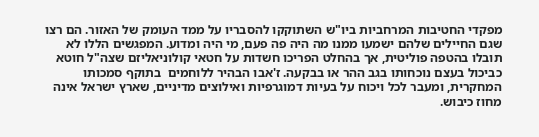מפקדי החטיבות המרחביות ביו"ש השתוקקו להסבריו על ממד העומק של האזור. הם רצו שגם החיילים שלהם ישמעו ממנו מה היה פה פעם, מי היה ומדוע. המפגשים הללו לא תובלו בהטפה פוליטית, אך בהחלט הפריכו חשדות על חטאי קולוניאליזם שצה"ל חוטא כביכול בעצם נוכחותו בגב ההר או בבקעה. ז'אבו הבהיר ללוחמים  בתוקף סמכותו המחקרית, ומעבר לכל ויכוח על בעיות דמוגרפיות ואילוצים מדיניים, שארץ ישראל אינה מחוז כיבוש.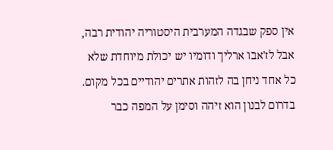אין ספק שבגדה המערבית היסטוריה יהודית רבה, אבל לז'אבו ארליך ודומיו יש יכולת מיוחדת שלא כל אחד ניחן בה לזהות אתרים יהודיים בכל מקום. בדרום לבנון הוא זיהה וסימן על המפה כבר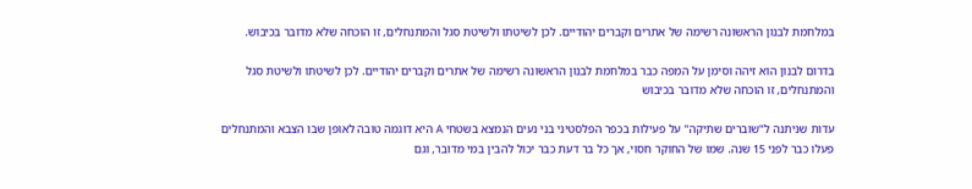במלחמת לבנון הראשונה רשימה של אתרים וקברים יהודיים. לכן לשיטתו ולשיטת סגל והמתנחלים, זו הוכחה שלא מדובר בכיבוש.

בדרום לבנון הוא זיהה וסימן על המפה כבר במלחמת לבנון הראשונה רשימה של אתרים וקברים יהודיים. לכן לשיטתו ולשיטת סגל והמתנחלים, זו הוכחה שלא מדובר בכיבוש

עדות שניתנה ל"שוברים שתיקה" על פעילות בכפר הפלסטיני בני נעים הנמצא בשטחי A היא דוגמה טובה לאופן שבו הצבא והמתנחלים פעלו כבר לפני 15 שנה. שמו של החוקר חסוי, אך כל בר דעת כבר יכול להבין במי מדובר, וגם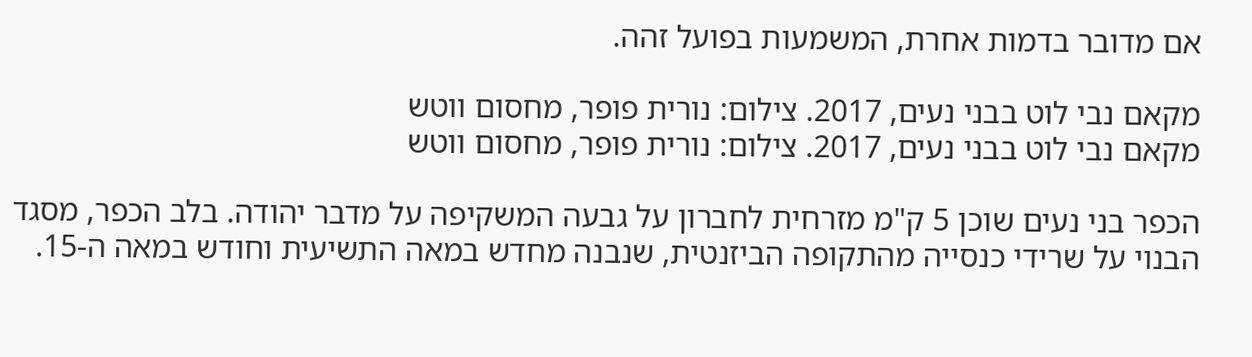אם מדובר בדמות אחרת, המשמעות בפועל זהה.

מקאם נבי לוט בבני נעים, 2017. צילום: נורית פופר, מחסום ווטש
מקאם נבי לוט בבני נעים, 2017. צילום: נורית פופר, מחסום ווטש

הכפר בני נעים שוכן 5 ק"מ מזרחית לחברון על גבעה המשקיפה על מדבר יהודה. בלב הכפר, מסגד הבנוי על שרידי כנסייה מהתקופה הביזנטית, שנבנה מחדש במאה התשיעית וחודש במאה ה-15.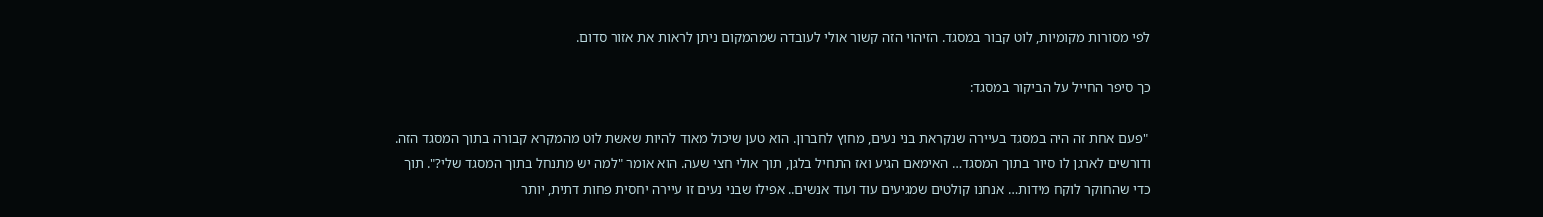לפי מסורות מקומיות, לוט קבור במסגד. הזיהוי הזה קשור אולי לעובדה שמהמקום ניתן לראות את אזור סדום.

כך סיפר החייל על הביקור במסגד:

 "פעם אחת זה היה במסגד בעיירה שנקראת בני נעים, מחוץ לחברון. הוא טען שיכול מאוד להיות שאשת לוט מהמקרא קבורה בתוך המסגד הזה. ודורשים לארגן לו סיור בתוך המסגד… האימאם הגיע ואז התחיל בלגן, תוך אולי חצי שעה. הוא אומר "למה יש מתנחל בתוך המסגד שלי?". תוך כדי שהחוקר לוקח מידות… אנחנו קולטים שמגיעים עוד ועוד אנשים.. אפילו שבני נעים זו עיירה יחסית פחות דתית, יותר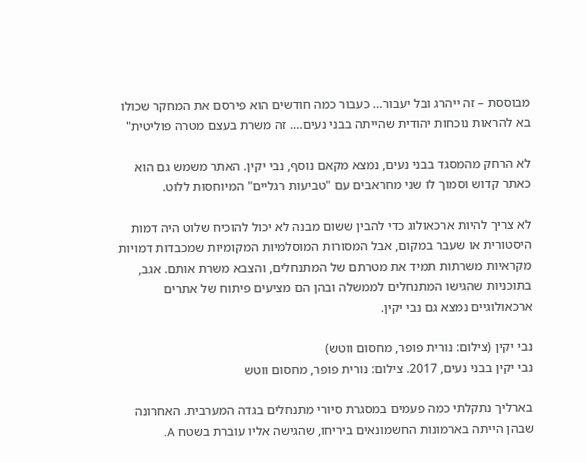מבוססת – זה ייהרג ובל יעבור… כעבור כמה חודשים הוא פירסם את המחקר שכולו בא להראות נוכחות יהודית שהייתה בבני נעים…. זה משרת בעצם מטרה פוליטית"

לא הרחק מהמסגד בבני נעים, נמצא מקאם נוסף, נבי יקין. האתר משמש גם הוא כאתר קדוש וסמוך לו שני מחראבים עם "טביעות רגליים" המיוחסות ללוט.

לא צריך להיות ארכאולוג כדי להבין ששום מבנה לא יכול להוכיח שלוט היה דמות היסטורית או שעבר במקום, אבל המסורות המוסלמיות המקומיות שמכבדות דמויות מקראיות משרתות תמיד את מטרתם של המתנחלים, והצבא משרת אותם. אגב, בתוכניות שהגישו המתנחלים לממשלה ובהן הם מציעים פיתוח של אתרים ארכאולוגיים נמצא גם נבי יקין.

נבי יקין (צילום: נורית פופר, מחסום ווטש)
נבי יקין בבני נעים, 2017. צילום: נורית פופר, מחסום ווטש

בארליך נתקלתי כמה פעמים במסגרת סיורי מתנחלים בגדה המערבית. האחרונה שבהן הייתה בארמונות החשמונאים ביריחו, שהגישה אליו עוברת בשטח A.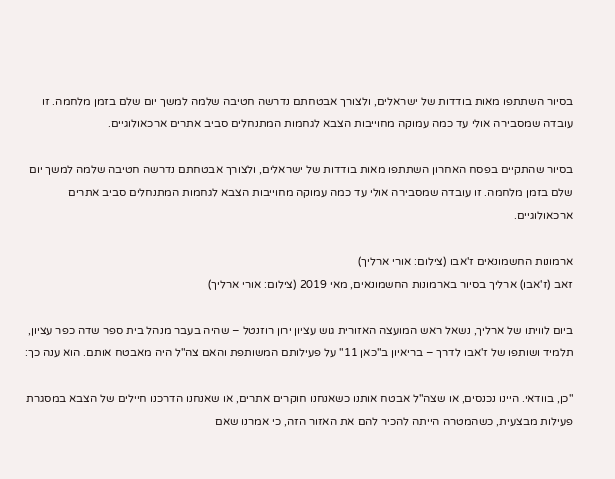בסיור השתתפו מאות בודדות של ישראלים, ולצורך אבטחתם נדרשה חטיבה שלמה למשך יום שלם בזמן מלחמה. זו עובדה שמסבירה אולי עד כמה עמוקה מחוייבות הצבא לגחמות המתנחלים סביב אתרים ארכאולוגיים.

בסיור שהתקיים בפסח האחרון השתתפו מאות בודדות של ישראלים, ולצורך אבטחתם נדרשה חטיבה שלמה למשך יום שלם בזמן מלחמה. זו עובדה שמסבירה אולי עד כמה עמוקה מחוייבות הצבא לגחמות המתנחלים סביב אתרים ארכאולוגיים.

ארמונות החשמונאים ז'אבו (צילום: אורי ארליך)
זאב (ז'אבו) ארליך בסיור בארמונות החשמונאים, מאי 2019 (צילום: אורי ארליך)

ביום לוויתו של ארליך, נשאל ראש המועצה האזורית גוש עציון ירון רוזנטל – שהיה בעבר מנהל בית ספר שדה כפר עציון, תלמיד ושותפו של ז'אבו לדרך – בריאיון ב"כאן 11" על פעילותם המשותפת והאם צה"ל היה מאבטח אותם. הוא ענה כך:

"כן, בוודאי. היינו נכנסים, או שצה"ל אבטח אותנו כשאנחנו חוקרים אתרים, או שאנחנו הדרכנו חיילים של הצבא במסגרת פעילות מבצעית, כשהמטרה הייתה להכיר להם את האזור הזה, כי אמרנו שאם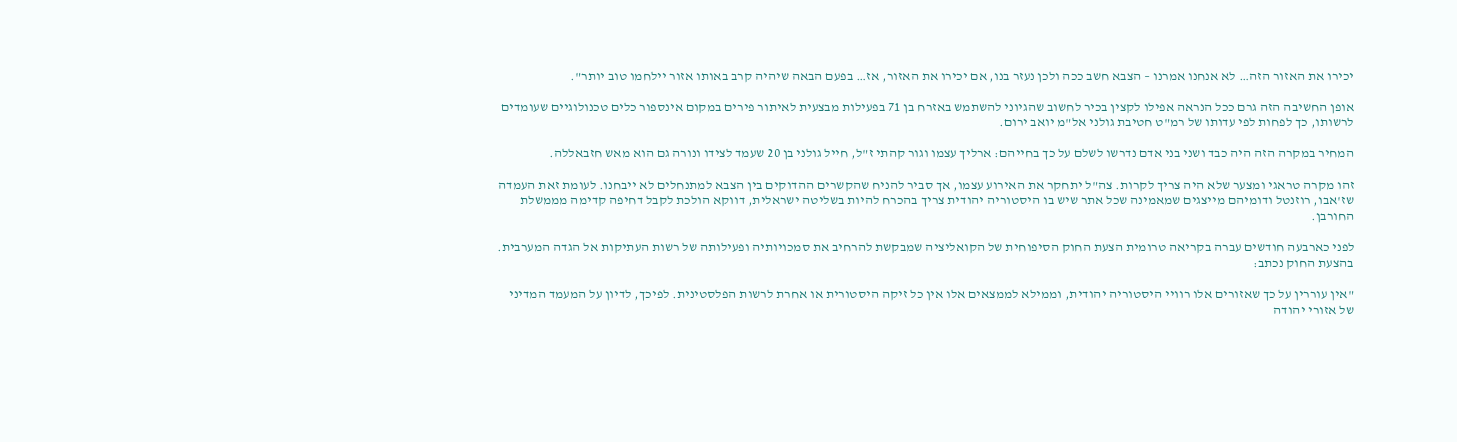יכירו את האזור הזה… לא אנחנו אמרנו – הצבא חשב ככה ולכן נעזר בנו, אם יכירו את האזור, אז… בפעם הבאה שיהיה קרב באותו אזור יילחמו טוב יותר".

אופן החשיבה הזה גרם ככל הנראה אפילו לקצין בכיר לחשוב שהגיוני להשתמש באזרח בן 71 בפעילות מבצעית לאיתור פירים במקום אינספור כלים טכנולוגיים שעומדים לרשותו, כך לפחות לפי עדותו של רמ"ט חטיבת גולני אל"מ יואב ירום.

המחיר במקרה הזה היה כבד ושני בני אדם נדרשו לשלם על כך בחייהם: ארליך עצמו וגור קהתי ז"ל, חייל גולני בן 20 שעמד לצידו ונורה גם הוא מאש חזבאללה.

זהו מקרה טראגי ומצער שלא היה צריך לקרות. צה"ל יתחקר את האירוע עצמו, אך סביר להניח שהקשרים ההדוקים בין הצבא למתנחלים לא ייבחנו. לעומת זאת העמדה שז'אבו, רוזנטל ודומיהם מייצגים שמאמינה שכל אתר שיש בו היסטוריה יהודית צריך בהכרח להיות בשליטה ישראלית, דווקא הולכת לקבל דחיפה קדימה מממשלת החורבן.

לפני כארבעה חודשים עברה בקריאה טרומית הצעת החוק הסיפוחית של הקואליציה שמבקשת להרחיב את סמכויותיה ופעילותה של רשות העתיקות אל הגדה המערבית. בהצעת החוק נכתב:

"אין עוררין על כך שאזורים אלו רוויי היסטוריה יהודית, וממילא לממצאים אלו אין כל זיקה היסטורית או אחרת לרשות הפלסטינית. לפיכך, לדיון על המעמד המדיני של אזורי יהודה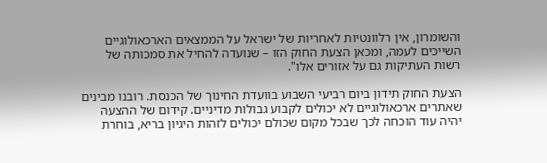והשומרון, אין רלוונטיות לאחריות של ישראל על הממצאים הארכאולוגיים השייכים לעמה, ומכאן הצעת החוק הזו – שנועדה להחיל את סמכותה של רשות העתיקות גם על אזורים אלו".

הצעת החוק תידון ביום רביעי השבוע בוועדת החינוך של הכנסת. רובנו מבינים שאתרים ארכאולוגיים לא יכולים לקבוע גבולות מדיניים. קידום של ההצעה יהיה עוד הוכחה לכך שבכל מקום שכולם יכולים לזהות היגיון בריא, בוחרת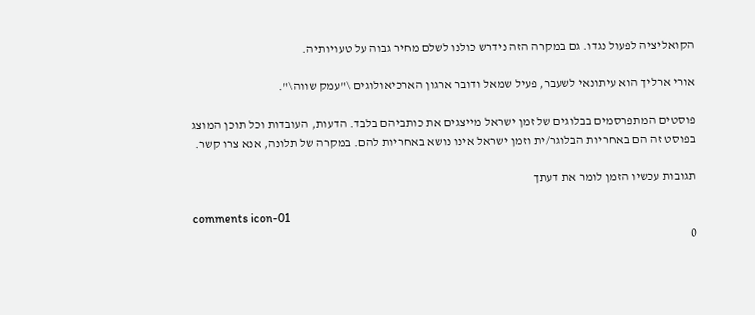הקואליציה לפעול נגדו. גם במקרה הזה נידרש כולנו לשלם מחיר גבוה על טעויותיה.

אורי ארליך הוא עיתונאי לשעבר, פעיל שמאל ודובר ארגון הארכיאולוגים \"עמק שווה\".

פוסטים המתפרסמים בבלוגים של זמן ישראל מייצגים את כותביהם בלבד. הדעות, העובדות וכל תוכן המוצג בפוסט זה הם באחריות הבלוגר/ית וזמן ישראל אינו נושא באחריות להם. במקרה של תלונה, אנא צרו קשר.

תגובות עכשיו הזמן לומר את דעתך

comments icon-01
0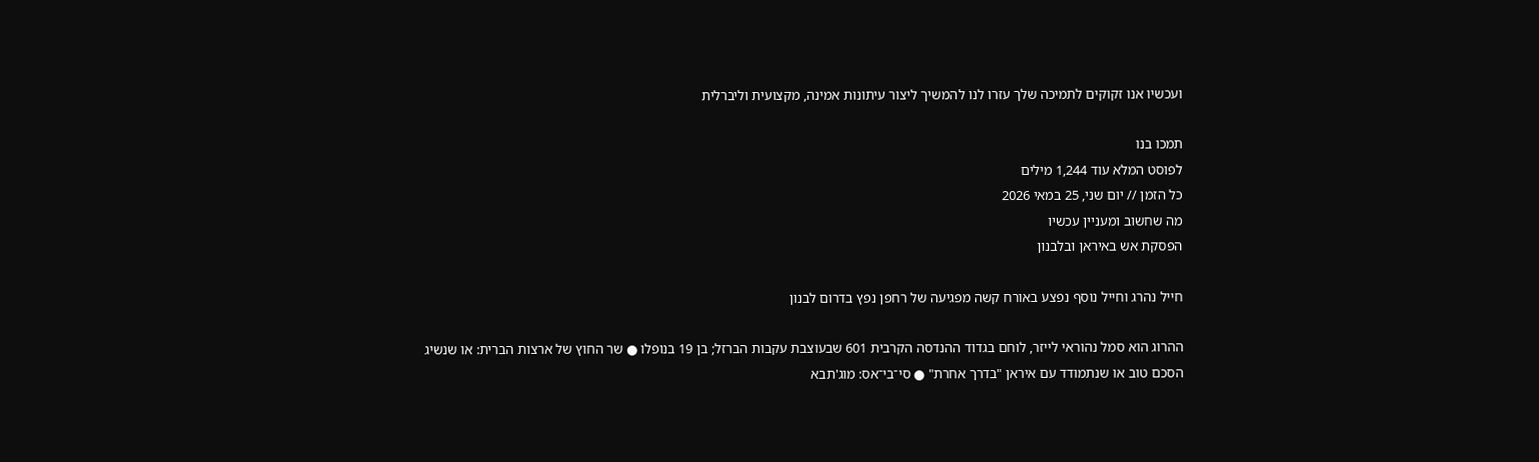ועכשיו אנו זקוקים לתמיכה שלך עזרו לנו להמשיך ליצור עיתונות אמינה, מקצועית וליברלית

תמכו בנו
לפוסט המלא עוד 1,244 מילים
כל הזמן // יום שני, 25 במאי 2026
מה שחשוב ומעניין עכשיו
הפסקת אש באיראן ובלבנון

חייל נהרג וחייל נוסף נפצע באורח קשה מפגיעה של רחפן נפץ בדרום לבנון

ההרוג הוא סמל נהוראי לייזר, לוחם בגדוד ההנדסה הקרבית 601 שבעוצבת עקבות הברזל; בן 19 בנופלו ● שר החוץ של ארצות הברית: או שנשיג הסכם טוב או שנתמודד עם איראן "בדרך אחרת" ● סי־בי־אס: מוג'תבא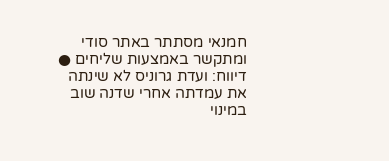חמנאי מסתתר באתר סודי ומתקשר באמצעות שליחים ● דיווח: ועדת גרוניס לא שינתה את עמדתה אחרי שדנה שוב במינוי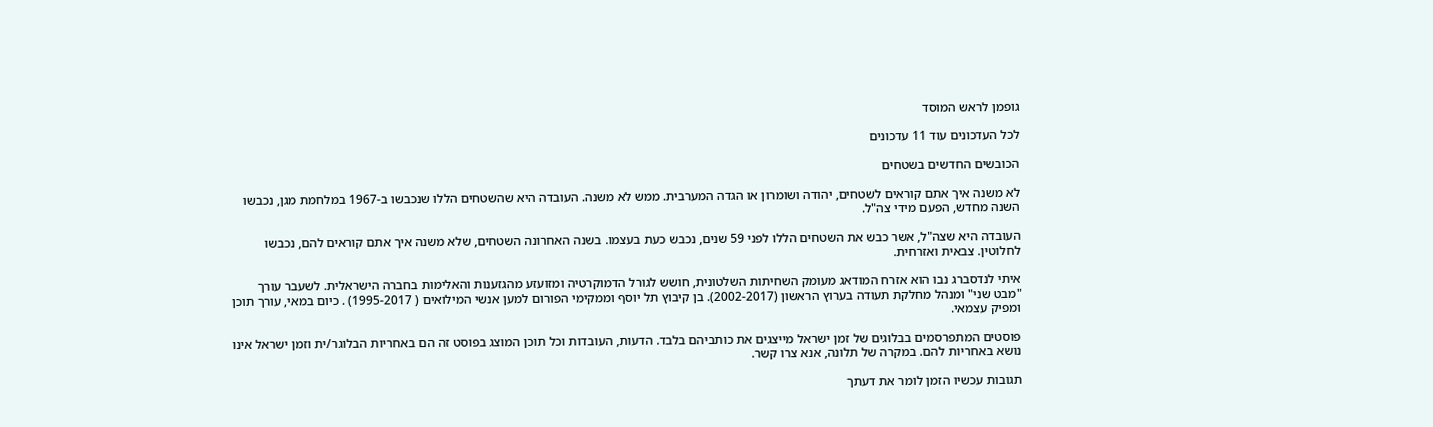גופמן לראש המוסד

לכל העדכונים עוד 11 עדכונים

הכובשים החדשים בשטחים

לא משנה איך אתם קוראים לשטחים, יהודה ושומרון או הגדה המערבית. ממש לא משנה. העובדה היא שהשטחים הללו שנכבשו ב-1967 במלחמת מגן, נכבשו השנה מחדש, הפעם מידי צה"ל.

העובדה היא שצה"ל, אשר כבש את השטחים הללו לפני 59 שנים, נכבש כעת בעצמו. בשנה האחרונה השטחים, שלא משנה איך אתם קוראים להם, נכבשו לחלוטין. צבאית ואזרחית.

איתי לנדסברג נבו הוא אזרח המודאג מעומק השחיתות השלטונית, חושש לגורל הדמוקרטיה ומזועזע מהגזענות והאלימות בחברה הישראלית. לשעבר עורך "מבט שני" ומנהל מחלקת תעודה בערוץ הראשון (2002-2017). בן קיבוץ תל יוסף וממקימי הפורום למען אנשי המילואים ( 1995-2017) . כיום במאי, עורך תוכן ומפיק עצמאי.

פוסטים המתפרסמים בבלוגים של זמן ישראל מייצגים את כותביהם בלבד. הדעות, העובדות וכל תוכן המוצג בפוסט זה הם באחריות הבלוגר/ית וזמן ישראל אינו נושא באחריות להם. במקרה של תלונה, אנא צרו קשר.

תגובות עכשיו הזמן לומר את דעתך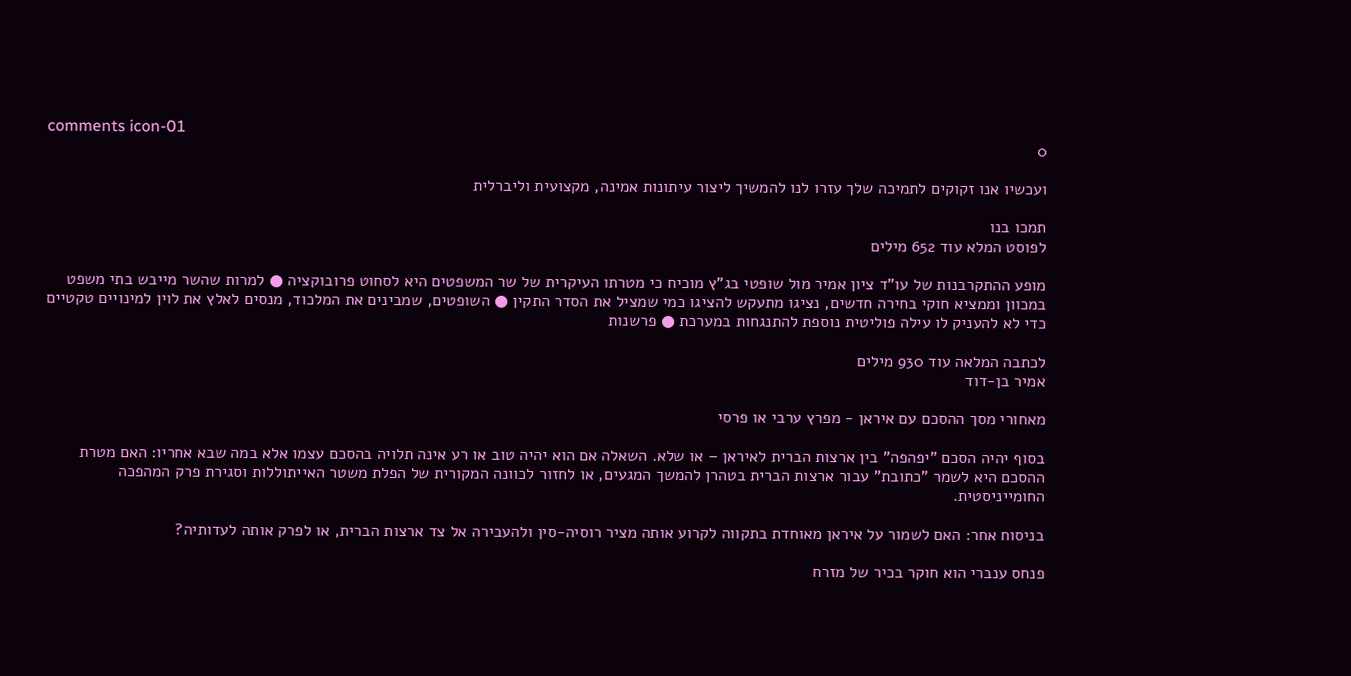comments icon-01
0

ועכשיו אנו זקוקים לתמיכה שלך עזרו לנו להמשיך ליצור עיתונות אמינה, מקצועית וליברלית

תמכו בנו
לפוסט המלא עוד 652 מילים

מופע ההתקרבנות של עו"ד ציון אמיר מול שופטי בג"ץ מוכיח כי מטרתו העיקרית של שר המשפטים היא לסחוט פרובוקציה ● למרות שהשר מייבש בתי משפט במכוון וממציא חוקי בחירה חדשים, נציגו מתעקש להציגו כמי שמציל את הסדר התקין ● השופטים, שמבינים את המלכוד, מנסים לאלץ את לוין למינויים טקטיים כדי לא להעניק לו עילה פוליטית נוספת להתנגחות במערכת ● פרשנות

לכתבה המלאה עוד 930 מילים
אמיר בן-דוד

מאחורי מסך ההסכם עם איראן - מפרץ ערבי או פרסי

בסוף יהיה הסכם "יפהפה" בין ארצות הברית לאיראן – או שלא. השאלה אם הוא יהיה טוב או רע אינה תלויה בהסכם עצמו אלא במה שבא אחריו: האם מטרת ההסכם היא לשמר "כתובת" עבור ארצות הברית בטהרן להמשך המגעים, או לחזור לכוונה המקורית של הפלת משטר האייתוללות וסגירת פרק המהפכה החומייניסטית.

בניסוח אחר: האם לשמור על איראן מאוחדת בתקווה לקרוע אותה מציר רוסיה-סין ולהעבירה אל צד ארצות הברית, או לפרק אותה לעדותיה?

פנחס ענברי הוא חוקר בכיר של מזרח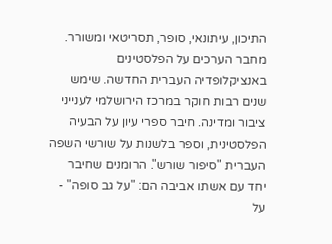התיכון, עיתונאי, סופר, תסריטאי ומשורר. מחבר הערכים על הפלסטינים באנציקלופדיה העברית החדשה. שימש שנים רבות חוקר במרכז הירושלמי לענייני ציבור ומדינה. חיבר ספרי עיון על הבעיה הפלסטינית, וספר בלשנות על שורשי השפה העברית "סיפור שורש". הרומנים שחיבר יחד עם אשתו אביבה הם: "על גב סופה" - על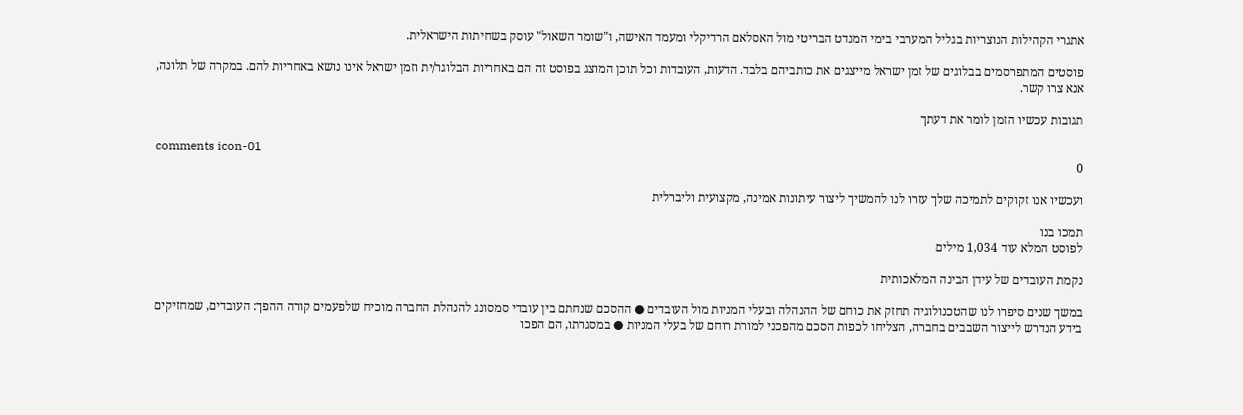אתגרי הקהילות הנוצריות בגליל המערבי בימי המנדט הבריטי מול האסלאם הרדיקלי ומעמד האישה, ו"שומר השאול" עוסק בשחיתות הישראלית.

פוסטים המתפרסמים בבלוגים של זמן ישראל מייצגים את כותביהם בלבד. הדעות, העובדות וכל תוכן המוצג בפוסט זה הם באחריות הבלוגר/ית וזמן ישראל אינו נושא באחריות להם. במקרה של תלונה, אנא צרו קשר.

תגובות עכשיו הזמן לומר את דעתך

comments icon-01
0

ועכשיו אנו זקוקים לתמיכה שלך עזרו לנו להמשיך ליצור עיתונות אמינה, מקצועית וליברלית

תמכו בנו
לפוסט המלא עוד 1,034 מילים

נקמת העובדים של עידן הבינה המלאכותית

במשך שנים סיפרו לנו שהטכנולוגיה תחזק את כוחם של ההנהלה ובעלי המניות מול העובדים ● ההסכם שנחתם בין עובדי סמסונג להנהלת החברה מוכיח שלפעמים קורה ההפך: העובדים, שמחזיקים בידע הנדרש לייצור השבבים בחברה, הצליחו לכפות הסכם מהפכני למורת רוחם של בעלי המניות ● במסגרתו, הם הפכו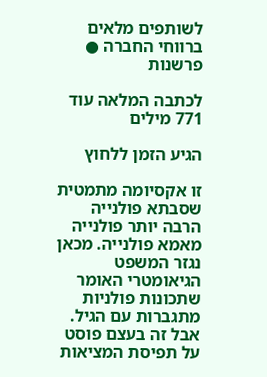לשותפים מלאים ברווחי החברה ● פרשנות

לכתבה המלאה עוד 771 מילים

הגיע הזמן ללחוץ

זו אקסיומה מתמטית שסבתא פולנייה הרבה יותר פולנייה מאמא פולנייה. מכאן נגזר המשפט הגיאומטרי האומר שתכונות פולניות מתגברות עם הגיל. אבל זה בעצם פוסט על תפיסת המציאות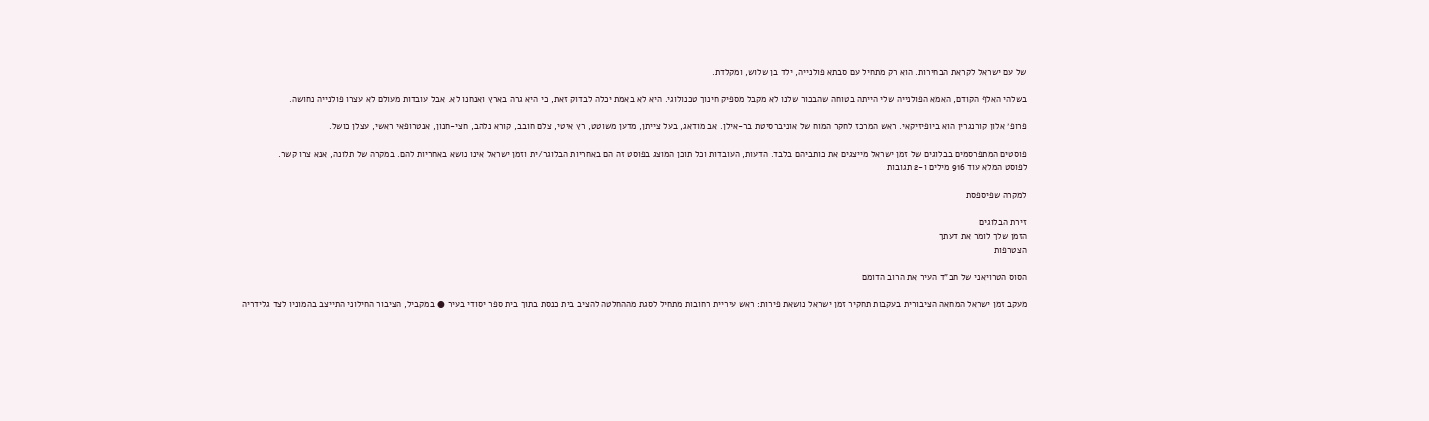של עם ישראל לקראת הבחירות. הוא רק מתחיל עם סבתא פולנייה, ילד בן שלוש, ומקלדת.

בשלהי האלף הקודם, האמא הפולנייה שלי הייתה בטוחה שהבכור שלנו לא מקבל מספיק חינוך טכנולוגי. היא לא באמת יכלה לבדוק זאת, כי היא גרה בארץ ואנחנו לא. אבל עובדות מעולם לא עצרו פולנייה נחושה.

פרופ׳ אלון קורנגרין הוא ביופיזיקאי. ראש המרכז לחקר המוח של אוניברסיטת בר-אילן. אב מודאג, בעל צייתן, מדען משוטט, רץ איטי, צלם חובב, קורא נלהב, חצי-חנון, אנטרופאי ראשי, עצלן כושל.

פוסטים המתפרסמים בבלוגים של זמן ישראל מייצגים את כותביהם בלבד. הדעות, העובדות וכל תוכן המוצג בפוסט זה הם באחריות הבלוגר/ית וזמן ישראל אינו נושא באחריות להם. במקרה של תלונה, אנא צרו קשר.
לפוסט המלא עוד 916 מילים ו-2 תגובות

למקרה שפיספסת

זירת הבלוגים
הזמן שלך לומר את דעתך
הצטרפות

הסוס הטרויאני של חב"ד העיר את הרוב הדומם

מעקב זמן ישראל המחאה הציבורית בעקבות תחקיר זמן ישראל נושאת פירות: ראש עיריית רחובות מתחיל לסגת מההחלטה להציב בית כנסת בתוך בית ספר יסודי בעיר ● במקביל, הציבור החילוני התייצב בהמוניו לצד גלידריה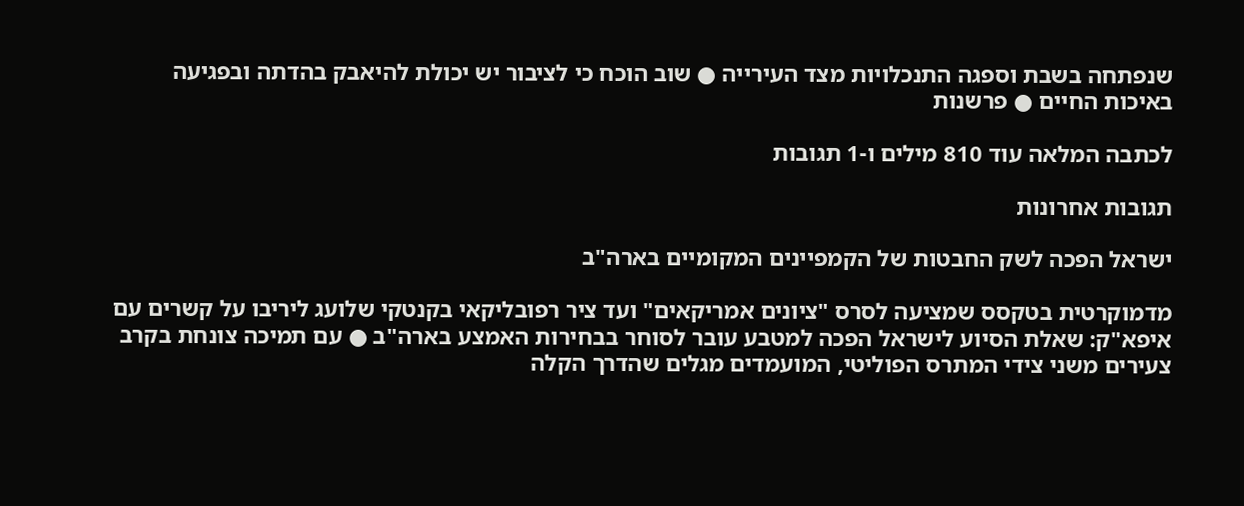שנפתחה בשבת וספגה התנכלויות מצד העירייה ● שוב הוכח כי לציבור יש יכולת להיאבק בהדתה ובפגיעה באיכות החיים ● פרשנות

לכתבה המלאה עוד 810 מילים ו-1 תגובות

תגובות אחרונות

ישראל הפכה לשק החבטות של הקמפיינים המקומיים בארה"ב

מדמוקרטית בטקסס שמציעה לסרס "ציונים אמריקאים" ועד ציר רפובליקאי בקנטקי שלועג ליריבו על קשרים עם איפא"ק: שאלת הסיוע לישראל הפכה למטבע עובר לסוחר בבחירות האמצע בארה"ב ● עם תמיכה צונחת בקרב צעירים משני צידי המתרס הפוליטי, המועמדים מגלים שהדרך הקלה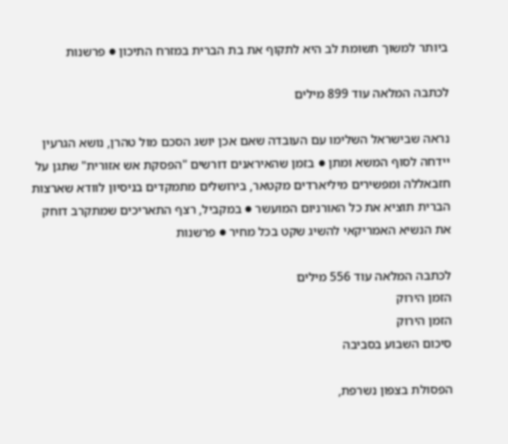ביותר למשוך תשומת לב היא לתקוף את בת הברית במזרח התיכון ● פרשנות

לכתבה המלאה עוד 899 מילים

נראה שבישראל השלימו עם העובדה שאם אכן יושג הסכם מול טהרן, נושא הגרעין יידחה לסוף המשא ומתן ● בזמן שהאיראנים דורשים "הפסקת אש אזורית" שתגן על חזבאללה ומפשירים מיליארדים מקטאר, בירושלים מתמקדים בניסיון לוודא שארצות הברית תוציא את כל האורניום המועשר ● במקביל, רצף התאריכים שמתקרב דוחק את הנשיא האמריקאי להשיג שקט בכל מחיר ● פרשנות

לכתבה המלאה עוד 556 מילים
הזמן הירוק
הזמן הירוק
סיכום השבוע בסביבה

הפסולת בצפון נשרפת,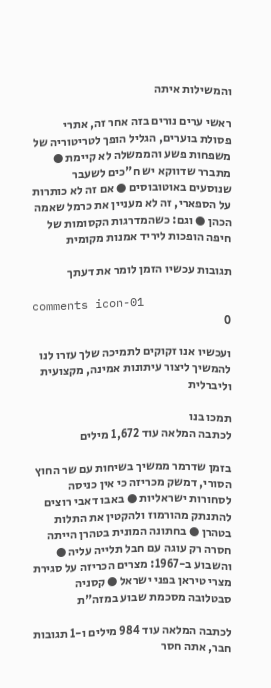והמשילות איתה

ראשי ערים נורים בזה אחר זה, אתרי פסולת בוערים, הגליל הופך לטריטוריה של משפחות פשע והממשלה לא קיימת ● מתברר שדווקא יש ח"כים לשעבר שנוסעים באוטובוסים ● אם זה לא כותרות על הספארי, זה לא מעניין את כרמל שאמה הכהן ● וגם: כשהמדרגות הקסומות של חיפה הופכות ליריד אמנות מקומית

תגובות עכשיו הזמן לומר את דעתך

comments icon-01
0

ועכשיו אנו זקוקים לתמיכה שלך עזרו לנו להמשיך ליצור עיתונות אמינה, מקצועית וליברלית

תמכו בנו
לכתבה המלאה עוד 1,672 מילים

בזמן שדרמר ממשיך בשיחות עם שר החוץ הסורי, דמשק מכריזה כי אין כניסה לסחורות ישראליות ● באבו דאבי רוצים להתנתק מהורמוז ולהקטין את התלות בטהרן ● בחתונה המונית בטהרן הייתה חסרה רק עוגה עם חבל תלייה עליה ● והשבוע ב-1967: מצרים הכריזה על סגירת מצרי טיראן בפני ישראל ● קסניה סבטלובה מסכמת שבוע במזה"ת

לכתבה המלאה עוד 984 מילים ו-1 תגובות
חבר, אתה חסר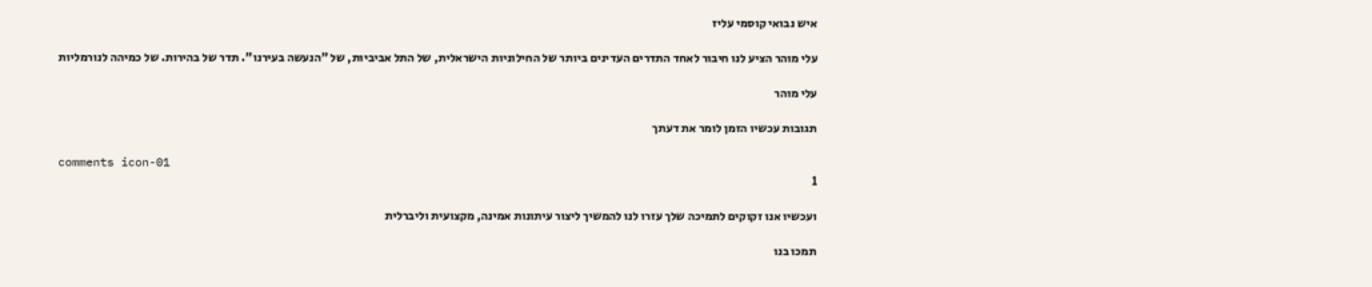איש נבואי קוסמי עליז

עלי מוהר הציע לנו חיבור לאחד התדרים העדינים ביותר של החילוניות הישראלית, של התל אביביות, של "הנעשה בעירנו". תדר של בהירות. של כמיהה לנורמליות

עלי מוהר

תגובות עכשיו הזמן לומר את דעתך

comments icon-01
1

ועכשיו אנו זקוקים לתמיכה שלך עזרו לנו להמשיך ליצור עיתונות אמינה, מקצועית וליברלית

תמכו בנו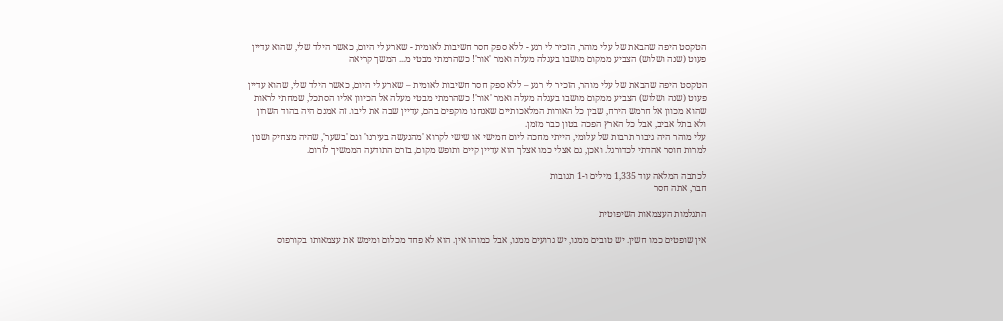הטקסט היפה שהבאת של עלי מוהר, הזכיר לי רגע - ללא ספק חסר חשיבות לאומית - שארע לי היום, כאשר הילד שלי, שהוא עדיין פעוט (שנה ושלוש) הצביע ממקום מושבו בעגלה מעלה ואמר 'אור'! כשהרמתי מבטי מ... המשך קריאה

הטקסט היפה שהבאת של עלי מוהר, הזכיר לי רגע – ללא ספק חסר חשיבות לאומית – שארע לי היום, כאשר הילד שלי, שהוא עדיין פעוט (שנה ושלוש) הצביע ממקום מושבו בעגלה מעלה ואמר 'אור'! כשהרמתי מבטי מעלה אל הכיוון אליו הסתכל, שמחתי לראות שהוא מכוון אל חרמש הירח, שבין כל האורות המלאכותיים שאנחנו מוקפים בהם, עדיין שבה את ליבו. זה אמנם היה בהוד השרון ולא בתל אביב, אבל כל הארץ הפכה בטון כבר מזמן.
עלי מוהר היה גיבור תרבות של עלומי, הייתי מחכה ליום חמישי או שישי לקרוא 'מהנעשה בעירנו' וגם 'בשער', שהיה מצחיק ושנון למרות חוסר אהדתי לכדורגל. ואכן, גם אצלי כמו אצלך הוא עדיין קיים ותופש מקום, בזרם התודעה הממשיך לזרום.

לכתבה המלאה עוד 1,335 מילים ו-1 תגובות
חבר, אתה חסר

התגלמות העצמאות השיפוטית

אין שופטים כמו חשין. יש טובים ממנו, יש גרועים ממנו, אבל כמוהו אין. הוא לא פחד מכלום ומימש את עצמאותו בקורפוס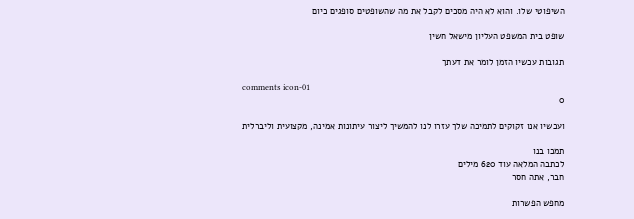השיפוטי שלו. והוא לא היה מסכים לקבל את מה שהשופטים סופגים כיום

שופט בית המשפט העליון מישאל חשין

תגובות עכשיו הזמן לומר את דעתך

comments icon-01
0

ועכשיו אנו זקוקים לתמיכה שלך עזרו לנו להמשיך ליצור עיתונות אמינה, מקצועית וליברלית

תמכו בנו
לכתבה המלאה עוד 620 מילים
חבר, אתה חסר

מחפש הפשרות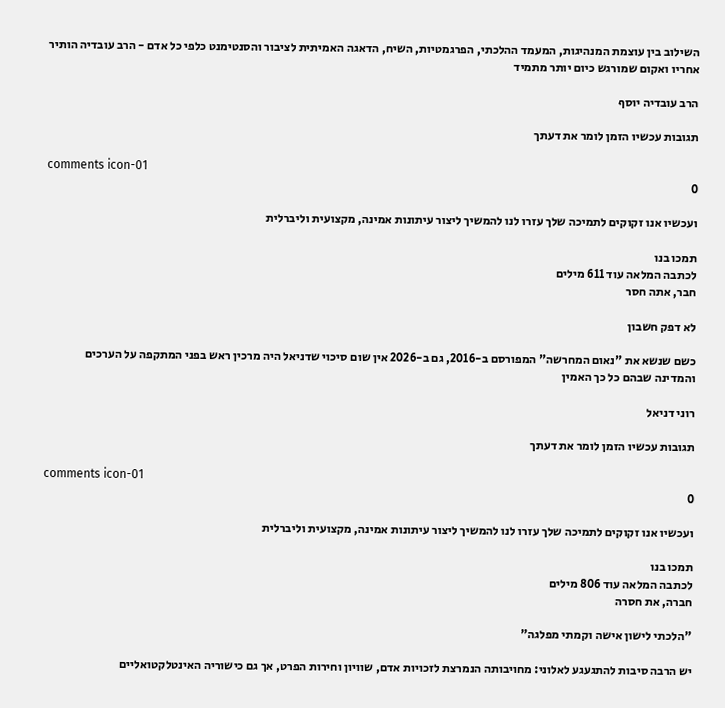השילוב בין עוצמת המנהיגות, המעמד ההלכתי, הפרגמטיות, השיח, הדאגה האמיתית לציבור והסנטימנט כלפי כל אדם - הרב עובדיה הותיר אחריו ואקום שמורגש כיום יותר מתמיד

הרב עובדיה יוסף

תגובות עכשיו הזמן לומר את דעתך

comments icon-01
0

ועכשיו אנו זקוקים לתמיכה שלך עזרו לנו להמשיך ליצור עיתונות אמינה, מקצועית וליברלית

תמכו בנו
לכתבה המלאה עוד 611 מילים
חבר, אתה חסר

לא דפק חשבון

כשם שנשא את "נאום המחרשה" המפורסם ב-2016, גם ב-2026 אין שום סיכוי שדניאל היה מרכין ראש בפני המתקפה על הערכים והמדינה שבהם כל כך האמין

רוני דניאל

תגובות עכשיו הזמן לומר את דעתך

comments icon-01
0

ועכשיו אנו זקוקים לתמיכה שלך עזרו לנו להמשיך ליצור עיתונות אמינה, מקצועית וליברלית

תמכו בנו
לכתבה המלאה עוד 806 מילים
חברה, את חסרה

"הלכתי לישון אישה וקמתי מפלגה"

יש הרבה סיבות להתגעגע לאלוני: מחויבותה הנמרצת לזכויות אדם, שוויון וחירות הפרט, אך גם כישוריה האינטלקטואליים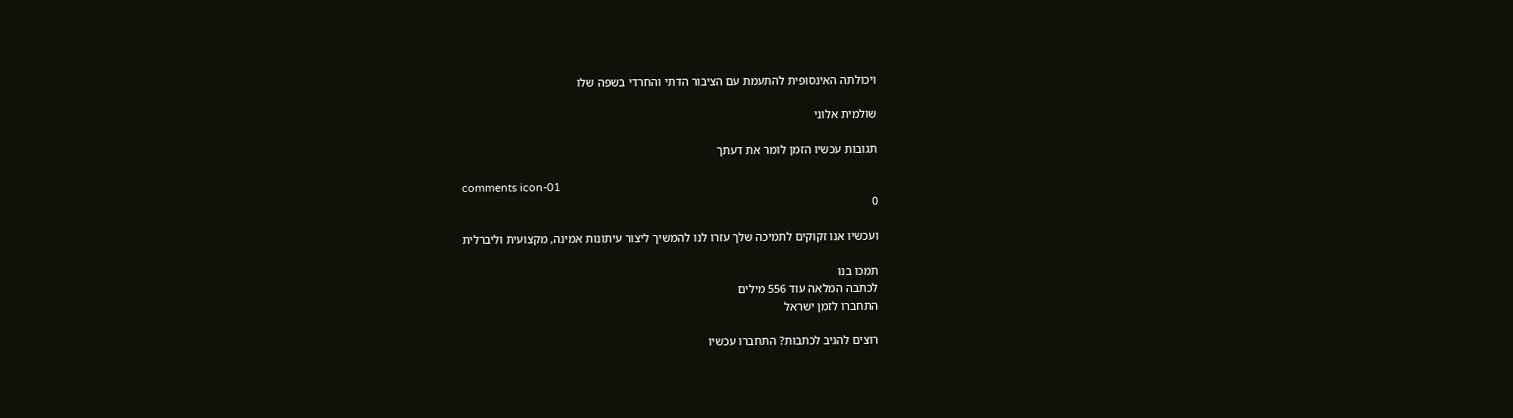ויכולתה האינסופית להתעמת עם הציבור הדתי והחרדי בשפה שלו

שולמית אלוני

תגובות עכשיו הזמן לומר את דעתך

comments icon-01
0

ועכשיו אנו זקוקים לתמיכה שלך עזרו לנו להמשיך ליצור עיתונות אמינה, מקצועית וליברלית

תמכו בנו
לכתבה המלאה עוד 556 מילים
התחברו לזמן ישראל

רוצים להגיב לכתבות? התחברו עכשיו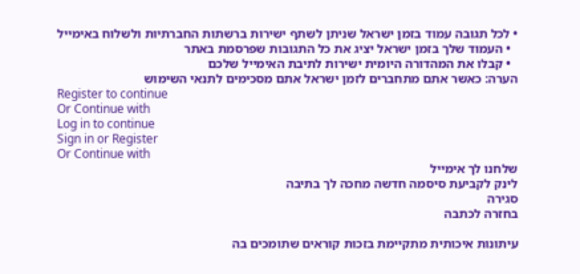• לכל תגובה עמוד בזמן ישראל שניתן לשתף ישירות ברשתות החברתיות ולשלוח באימייל
  • העמוד שלך בזמן ישראל יציג את כל התגובות שפרסמת באתר
  • קבלו את המהדורה היומית ישירות לתיבת האימייל שלכם
הערה: כאשר אתם מתחברים לזמן ישראל אתם מסכימים לתנאי השימוש
Register to continue
Or Continue with
Log in to continue
Sign in or Register
Or Continue with
שלחנו לך אימייל
לינק לקביעת סיסמה חדשה מחכה לך בתיבה
סגירה
בחזרה לכתבה

עיתונות איכותית מתקיימת בזכות קוראים שתומכים בה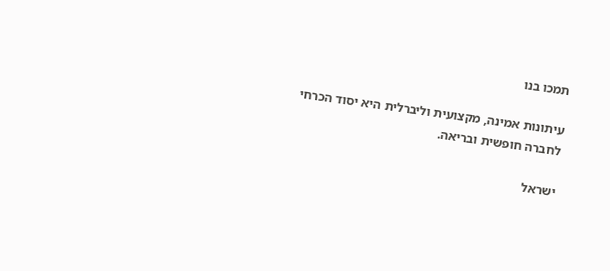תמכו בנו

עיתונות אמינה, מקצועית וליברלית היא יסוד הכרחי לחברה חופשית ובריאה.

ישראל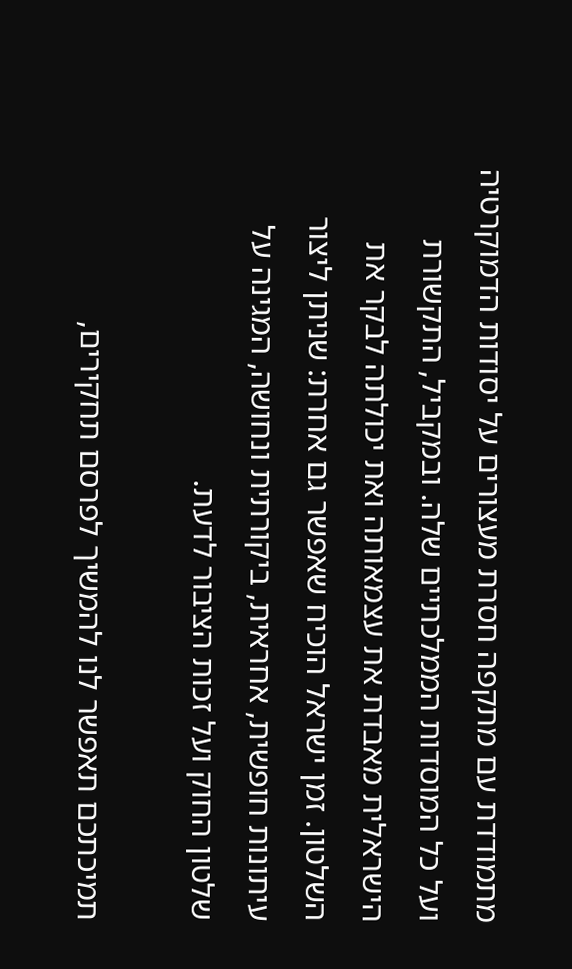מתמודדת עם מתקפה חסרת מעצורים על יסודות הדמוקרטיה ועל כל המוסדות הממלכתיים שלה. ובמקביל, התקשורת הישראלית מאבדת את עצמאותה ואת יכולתה לבקר את השלטון. זמן ישראל הוכיח שאפשר גם אחרת: שניתן ליצור עיתונות חופשית, אחראית, ביקורתית ונחושה, המגינה על שלטון החוק ועל זכות הציבור לדעת.

תמיכתכם תאפשר לנו להמשיך לפרסם תחקירים,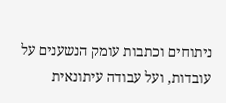ניתוחים וכתבות עומק הנשענים על עובדות, ועל עבודה עיתונאית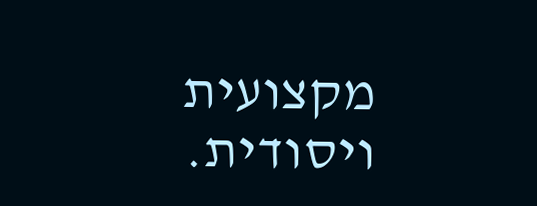מקצועית ויסודית.